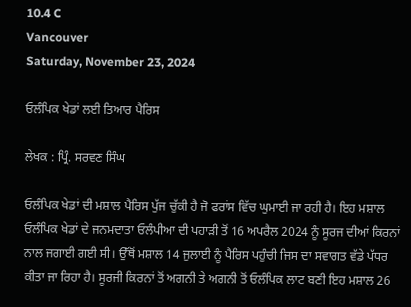10.4 C
Vancouver
Saturday, November 23, 2024

ਓਲੰਪਿਕ ਖੇਡਾਂ ਲਈ ਤਿਆਰ ਪੈਰਿਸ

ਲੇਖਕ : ਪ੍ਰਿੰ. ਸਰਵਣ ਸਿੰਘ

ਓਲੰਪਿਕ ਖੇਡਾਂ ਦੀ ਮਸ਼ਾਲ ਪੈਰਿਸ ਪੁੱਜ ਚੁੱਕੀ ਹੈ ਜੋ ਫਰਾਂਸ ਵਿੱਚ ਘੁਮਾਈ ਜਾ ਰਹੀ ਹੈ। ਇਹ ਮਸ਼ਾਲ ਓਲੰਪਿਕ ਖੇਡਾਂ ਦੇ ਜਨਮਦਾਤਾ ਓਲੰਪੀਆ ਦੀ ਪਹਾੜੀ ਤੋਂ 16 ਅਪਰੈਲ 2024 ਨੂੰ ਸੂਰਜ ਦੀਆਂ ਕਿਰਨਾਂ ਨਾਲ ਜਗਾਈ ਗਈ ਸੀ। ਉੱਥੋਂ ਮਸ਼ਾਲ 14 ਜੁਲਾਈ ਨੂੰ ਪੈਰਿਸ ਪਹੁੰਚੀ ਜਿਸ ਦਾ ਸਵਾਗਤ ਵੱਡੇ ਪੱਧਰ ਕੀਤਾ ਜਾ ਰਿਹਾ ਹੈ। ਸੂਰਜੀ ਕਿਰਨਾਂ ਤੋਂ ਅਗਨੀ ਤੇ ਅਗਨੀ ਤੋਂ ਓਲੰਪਿਕ ਲਾਟ ਬਣੀ ਇਹ ਮਸ਼ਾਲ 26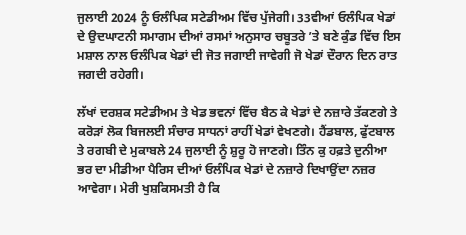ਜੁਲਾਈ 2024 ਨੂੰ ਓਲੰਪਿਕ ਸਟੇਡੀਅਮ ਵਿੱਚ ਪੁੱਜੇਗੀ। 33ਵੀਆਂ ਓਲੰਪਿਕ ਖੇਡਾਂ ਦੇ ਉਦਘਾਟਨੀ ਸਮਾਗਮ ਦੀਆਂ ਰਸਮਾਂ ਅਨੁਸਾਰ ਚਬੂਤਰੇ ’ਤੇ ਬਣੇ ਕੁੰਡ ਵਿੱਚ ਇਸ ਮਸ਼ਾਲ ਨਾਲ ਓਲੰਪਿਕ ਖੇਡਾਂ ਦੀ ਜੋਤ ਜਗਾਈ ਜਾਵੇਗੀ ਜੋ ਖੇਡਾਂ ਦੌਰਾਨ ਦਿਨ ਰਾਤ ਜਗਦੀ ਰਹੇਗੀ।

ਲੱਖਾਂ ਦਰਸ਼ਕ ਸਟੇਡੀਅਮ ਤੇ ਖੇਡ ਭਵਨਾਂ ਵਿੱਚ ਬੈਠ ਕੇ ਖੇਡਾਂ ਦੇ ਨਜ਼ਾਰੇ ਤੱਕਣਗੇ ਤੇ ਕਰੋੜਾਂ ਲੋਕ ਬਿਜਲਈ ਸੰਚਾਰ ਸਾਧਨਾਂ ਰਾਹੀਂ ਖੇਡਾਂ ਵੇਖਣਗੇ। ਹੈਂਡਬਾਲ, ਫੁੱਟਬਾਲ ਤੇ ਰਗਬੀ ਦੇ ਮੁਕਾਬਲੇ 24 ਜੁਲਾਈ ਨੂੰ ਸ਼ੁਰੂ ਹੋ ਜਾਣਗੇ। ਤਿੰਨ ਕੁ ਹਫ਼ਤੇ ਦੁਨੀਆ ਭਰ ਦਾ ਮੀਡੀਆ ਪੈਰਿਸ ਦੀਆਂ ਓਲੰਪਿਕ ਖੇਡਾਂ ਦੇ ਨਜ਼ਾਰੇ ਦਿਖਾਉਂਦਾ ਨਜ਼ਰ ਆਵੇਗਾ। ਮੇਰੀ ਖੁਸ਼ਕਿਸਮਤੀ ਹੈ ਕਿ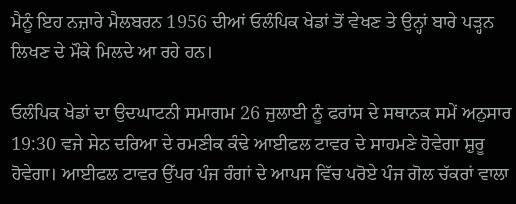ਮੈਨੂੰ ਇਹ ਨਜ਼ਾਰੇ ਮੈਲਬਰਨ 1956 ਦੀਆਂ ਓਲੰਪਿਕ ਖੇਡਾਂ ਤੋਂ ਵੇਖਣ ਤੇ ਉਨ੍ਹਾਂ ਬਾਰੇ ਪੜ੍ਹਨ ਲਿਖਣ ਦੇ ਮੌਕੇ ਮਿਲਦੇ ਆ ਰਹੇ ਹਨ।

ਓਲੰਪਿਕ ਖੇਡਾਂ ਦਾ ਉਦਘਾਟਨੀ ਸਮਾਗਮ 26 ਜੁਲਾਈ ਨੂੰ ਫਰਾਂਸ ਦੇ ਸਥਾਨਕ ਸਮੇਂ ਅਨੁਸਾਰ 19:30 ਵਜੇ ਸੇਨ ਦਰਿਆ ਦੇ ਰਮਣੀਕ ਕੰਢੇ ਆਈਫਲ ਟਾਵਰ ਦੇ ਸਾਹਮਣੇ ਹੋਵੇਗਾ ਸ਼ੁਰੂ ਹੋਵੇਗਾ। ਆਈਫਲ ਟਾਵਰ ਉੱਪਰ ਪੰਜ ਰੰਗਾਂ ਦੇ ਆਪਸ ਵਿੱਚ ਪਰੋਏ ਪੰਜ ਗੋਲ ਚੱਕਰਾਂ ਵਾਲਾ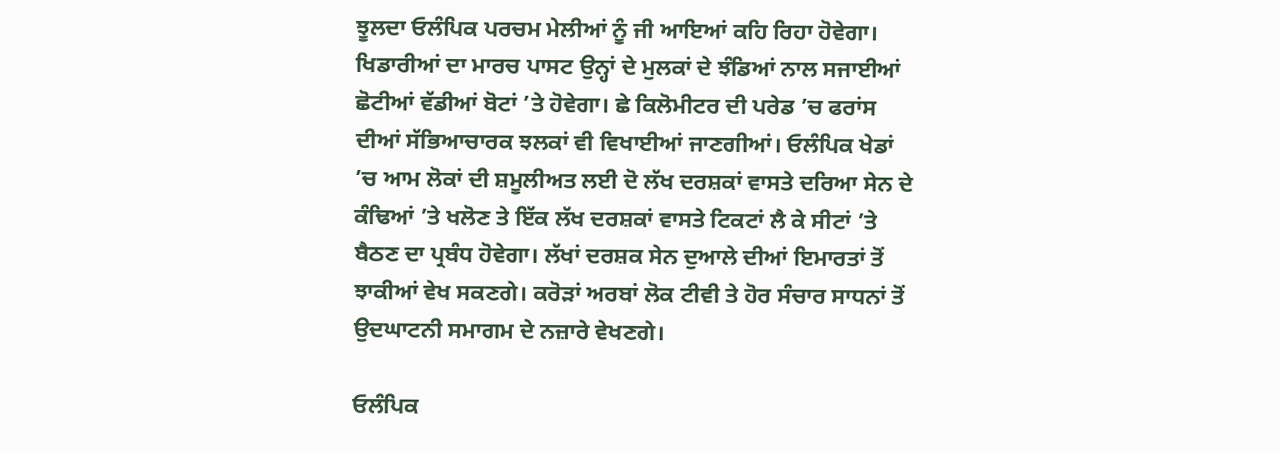ਝੂਲਦਾ ਓਲੰਪਿਕ ਪਰਚਮ ਮੇਲੀਆਂ ਨੂੰ ਜੀ ਆਇਆਂ ਕਹਿ ਰਿਹਾ ਹੋਵੇਗਾ। ਖਿਡਾਰੀਆਂ ਦਾ ਮਾਰਚ ਪਾਸਟ ਉਨ੍ਹਾਂ ਦੇ ਮੁਲਕਾਂ ਦੇ ਝੰਡਿਆਂ ਨਾਲ ਸਜਾਈਆਂ ਛੋਟੀਆਂ ਵੱਡੀਆਂ ਬੋਟਾਂ ’ਤੇ ਹੋਵੇਗਾ। ਛੇ ਕਿਲੋਮੀਟਰ ਦੀ ਪਰੇਡ ’ਚ ਫਰਾਂਸ ਦੀਆਂ ਸੱਭਿਆਚਾਰਕ ਝਲਕਾਂ ਵੀ ਵਿਖਾਈਆਂ ਜਾਣਗੀਆਂ। ਓਲੰਪਿਕ ਖੇਡਾਂ ’ਚ ਆਮ ਲੋਕਾਂ ਦੀ ਸ਼ਮੂਲੀਅਤ ਲਈ ਦੋ ਲੱਖ ਦਰਸ਼ਕਾਂ ਵਾਸਤੇ ਦਰਿਆ ਸੇਨ ਦੇ ਕੰਢਿਆਂ ’ਤੇ ਖਲੋਣ ਤੇ ਇੱਕ ਲੱਖ ਦਰਸ਼ਕਾਂ ਵਾਸਤੇ ਟਿਕਟਾਂ ਲੈ ਕੇ ਸੀਟਾਂ ’ਤੇ ਬੈਠਣ ਦਾ ਪ੍ਰਬੰਧ ਹੋਵੇਗਾ। ਲੱਖਾਂ ਦਰਸ਼ਕ ਸੇਨ ਦੁਆਲੇ ਦੀਆਂ ਇਮਾਰਤਾਂ ਤੋਂ ਝਾਕੀਆਂ ਵੇਖ ਸਕਣਗੇ। ਕਰੋੜਾਂ ਅਰਬਾਂ ਲੋਕ ਟੀਵੀ ਤੇ ਹੋਰ ਸੰਚਾਰ ਸਾਧਨਾਂ ਤੋਂ ਉਦਘਾਟਨੀ ਸਮਾਗਮ ਦੇ ਨਜ਼ਾਰੇ ਵੇਖਣਗੇ।

ਓਲੰਪਿਕ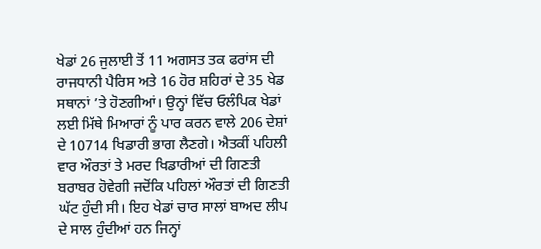ਖੇਡਾਂ 26 ਜੁਲਾਈ ਤੋਂ 11 ਅਗਸਤ ਤਕ ਫਰਾਂਸ ਦੀ ਰਾਜਧਾਨੀ ਪੈਰਿਸ ਅਤੇ 16 ਹੋਰ ਸ਼ਹਿਰਾਂ ਦੇ 35 ਖੇਡ ਸਥਾਨਾਂ ’ਤੇ ਹੋਣਗੀਆਂ। ਉਨ੍ਹਾਂ ਵਿੱਚ ਓਲੰਪਿਕ ਖੇਡਾਂ ਲਈ ਮਿੱਥੇ ਮਿਆਰਾਂ ਨੂੰ ਪਾਰ ਕਰਨ ਵਾਲੇ 206 ਦੇਸ਼ਾਂ ਦੇ 10714 ਖਿਡਾਰੀ ਭਾਗ ਲੈਣਗੇ। ਐਤਕੀਂ ਪਹਿਲੀ ਵਾਰ ਔਰਤਾਂ ਤੇ ਮਰਦ ਖਿਡਾਰੀਆਂ ਦੀ ਗਿਣਤੀ ਬਰਾਬਰ ਹੋਵੇਗੀ ਜਦੋਂਕਿ ਪਹਿਲਾਂ ਔਰਤਾਂ ਦੀ ਗਿਣਤੀ ਘੱਟ ਹੁੰਦੀ ਸੀ। ਇਹ ਖੇਡਾਂ ਚਾਰ ਸਾਲਾਂ ਬਾਅਦ ਲੀਪ ਦੇ ਸਾਲ ਹੁੰਦੀਆਂ ਹਨ ਜਿਨ੍ਹਾਂ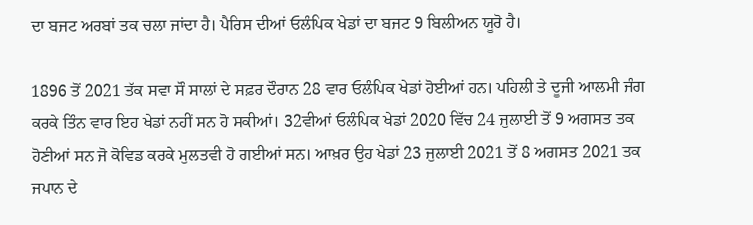ਦਾ ਬਜਟ ਅਰਬਾਂ ਤਕ ਚਲਾ ਜਾਂਦਾ ਹੈ। ਪੈਰਿਸ ਦੀਆਂ ਓਲੰਪਿਕ ਖੇਡਾਂ ਦਾ ਬਜਟ 9 ਬਿਲੀਅਨ ਯੂਰੋ ਹੈ।

1896 ਤੋਂ 2021 ਤੱਕ ਸਵਾ ਸੌ ਸਾਲਾਂ ਦੇ ਸਫ਼ਰ ਦੌਰਾਨ 28 ਵਾਰ ਓਲੰਪਿਕ ਖੇਡਾਂ ਹੋਈਆਂ ਹਨ। ਪਹਿਲੀ ਤੇ ਦੂਜੀ ਆਲਮੀ ਜੰਗ ਕਰਕੇ ਤਿੰਨ ਵਾਰ ਇਹ ਖੇਡਾਂ ਨਹੀਂ ਸਨ ਹੋ ਸਕੀਆਂ। 32ਵੀਆਂ ਓਲੰਪਿਕ ਖੇਡਾਂ 2020 ਵਿੱਚ 24 ਜੁਲਾਈ ਤੋਂ 9 ਅਗਸਤ ਤਕ ਹੋਣੀਆਂ ਸਨ ਜੋ ਕੋਵਿਡ ਕਰਕੇ ਮੁਲਤਵੀ ਹੋ ਗਈਆਂ ਸਨ। ਆਖ਼ਰ ਉਹ ਖੇਡਾਂ 23 ਜੁਲਾਈ 2021 ਤੋਂ 8 ਅਗਸਤ 2021 ਤਕ ਜਪਾਨ ਦੇ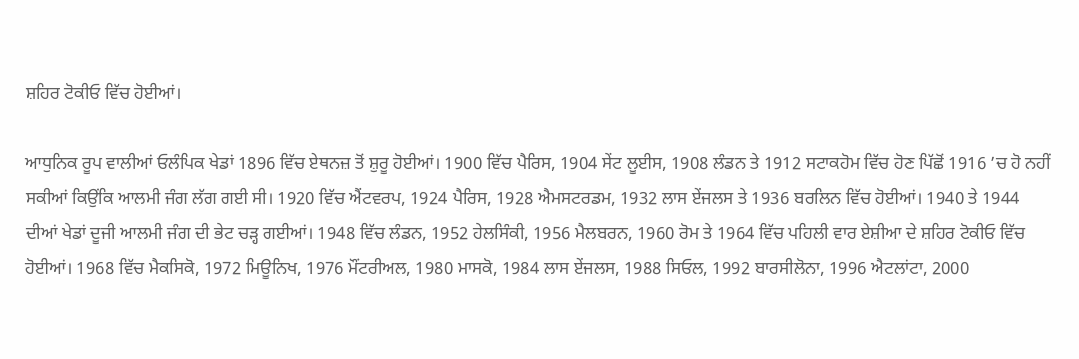ਸ਼ਹਿਰ ਟੋਕੀਓ ਵਿੱਚ ਹੋਈਆਂ।

ਆਧੁਨਿਕ ਰੂਪ ਵਾਲੀਆਂ ਓਲੰਪਿਕ ਖੇਡਾਂ 1896 ਵਿੱਚ ਏਥਨਜ਼ ਤੋਂ ਸ਼ੁਰੂ ਹੋਈਆਂ। 1900 ਵਿੱਚ ਪੈਰਿਸ, 1904 ਸੇਂਟ ਲੂਈਸ, 1908 ਲੰਡਨ ਤੇ 1912 ਸਟਾਕਹੋਮ ਵਿੱਚ ਹੋਣ ਪਿੱਛੋਂ 1916 ’ਚ ਹੋ ਨਹੀਂ ਸਕੀਆਂ ਕਿਉਂਕਿ ਆਲਮੀ ਜੰਗ ਲੱਗ ਗਈ ਸੀ। 1920 ਵਿੱਚ ਐਂਟਵਰਪ, 1924 ਪੈਰਿਸ, 1928 ਐਮਸਟਰਡਮ, 1932 ਲਾਸ ਏਂਜਲਸ ਤੇ 1936 ਬਰਲਿਨ ਵਿੱਚ ਹੋਈਆਂ। 1940 ਤੇ 1944 ਦੀਆਂ ਖੇਡਾਂ ਦੂਜੀ ਆਲਮੀ ਜੰਗ ਦੀ ਭੇਟ ਚੜ੍ਹ ਗਈਆਂ। 1948 ਵਿੱਚ ਲੰਡਨ, 1952 ਹੇਲਸਿੰਕੀ, 1956 ਮੈਲਬਰਨ, 1960 ਰੋਮ ਤੇ 1964 ਵਿੱਚ ਪਹਿਲੀ ਵਾਰ ਏਸ਼ੀਆ ਦੇ ਸ਼ਹਿਰ ਟੋਕੀਓ ਵਿੱਚ ਹੋਈਆਂ। 1968 ਵਿੱਚ ਮੈਕਸਿਕੋ, 1972 ਮਿਊਨਿਖ, 1976 ਮੌਂਟਰੀਅਲ, 1980 ਮਾਸਕੋ, 1984 ਲਾਸ ਏਂਜਲਸ, 1988 ਸਿਓਲ, 1992 ਬਾਰਸੀਲੋਨਾ, 1996 ਐਟਲਾਂਟਾ, 2000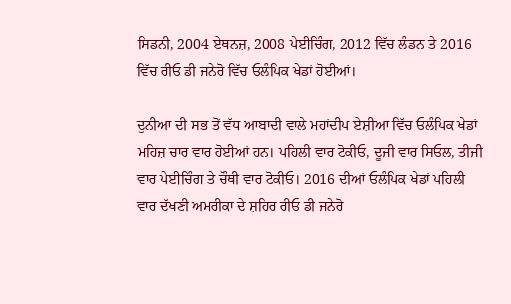ਸਿਡਨੀ, 2004 ਏਥਨਜ਼, 2008 ਪੇਈਚਿੰਗ, 2012 ਵਿੱਚ ਲੰਡਨ ਤੇ 2016 ਵਿੱਚ ਰੀਓ ਡੀ ਜਨੇਰੋ ਵਿੱਚ ਓਲੰਪਿਕ ਖੇਡਾਂ ਹੋਈਆਂ।

ਦੁਨੀਆ ਦੀ ਸਭ ਤੋਂ ਵੱਧ ਆਬਾਦੀ ਵਾਲੇ ਮਹਾਂਦੀਪ ਏਸ਼ੀਆ ਵਿੱਚ ਓਲੰਪਿਕ ਖੇਡਾਂ ਮਹਿਜ਼ ਚਾਰ ਵਾਰ ਹੋਈਆਂ ਹਨ। ਪਹਿਲੀ ਵਾਰ ਟੋਕੀਓ, ਦੂਜੀ ਵਾਰ ਸਿਓਲ, ਤੀਜੀ ਵਾਰ ਪੇਈਚਿੰਗ ਤੇ ਚੌਥੀ ਵਾਰ ਟੋਕੀਓ। 2016 ਦੀਆਂ ਓਲੰਪਿਕ ਖੇਡਾਂ ਪਹਿਲੀ ਵਾਰ ਦੱਖਣੀ ਅਮਰੀਕਾ ਦੇ ਸ਼ਹਿਰ ਰੀਓ ਡੀ ਜਨੇਰੋ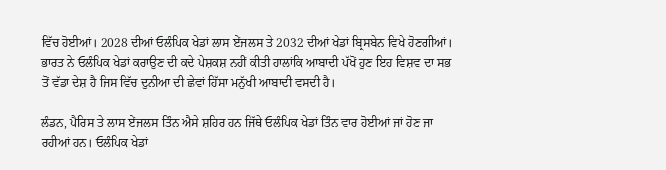ਵਿੱਚ ਹੋਈਆਂ। 2028 ਦੀਆਂ ਓਲੰਪਿਕ ਖੇਡਾਂ ਲਾਸ ਏਂਜਲਸ ਤੇ 2032 ਦੀਆਂ ਖੇਡਾਂ ਬ੍ਰਿਸਬੇਨ ਵਿਖੇ ਹੋਣਗੀਆਂ। ਭਾਰਤ ਨੇ ਓਲੰਪਿਕ ਖੇਡਾਂ ਕਰਾਉਣ ਦੀ ਕਦੇ ਪੇਸ਼ਕਸ਼ ਨਹੀਂ ਕੀਤੀ ਹਾਲਾਂਕਿ ਆਬਾਦੀ ਪੱਖੋਂ ਹੁਣ ਇਹ ਵਿਸ਼ਵ ਦਾ ਸਭ ਤੋਂ ਵੱਡਾ ਦੇਸ਼ ਹੈ ਜਿਸ ਵਿੱਚ ਦੁਨੀਆ ਦੀ ਛੇਵਾਂ ਹਿੱਸਾ ਮਨੁੱਖੀ ਆਬਾਦੀ ਵਸਦੀ ਹੈ।

ਲੰਡਨ, ਪੈਰਿਸ ਤੇ ਲਾਸ ਏਂਜਲਸ ਤਿੰਨ ਐਸੇ ਸ਼ਹਿਰ ਹਨ ਜਿੱਥੇ ਓਲੰਪਿਕ ਖੇਡਾਂ ਤਿੰਨ ਵਾਰ ਹੋਈਆਂ ਜਾਂ ਹੋਣ ਜਾ ਰਹੀਆਂ ਹਨ। ਓਲੰਪਿਕ ਖੇਡਾਂ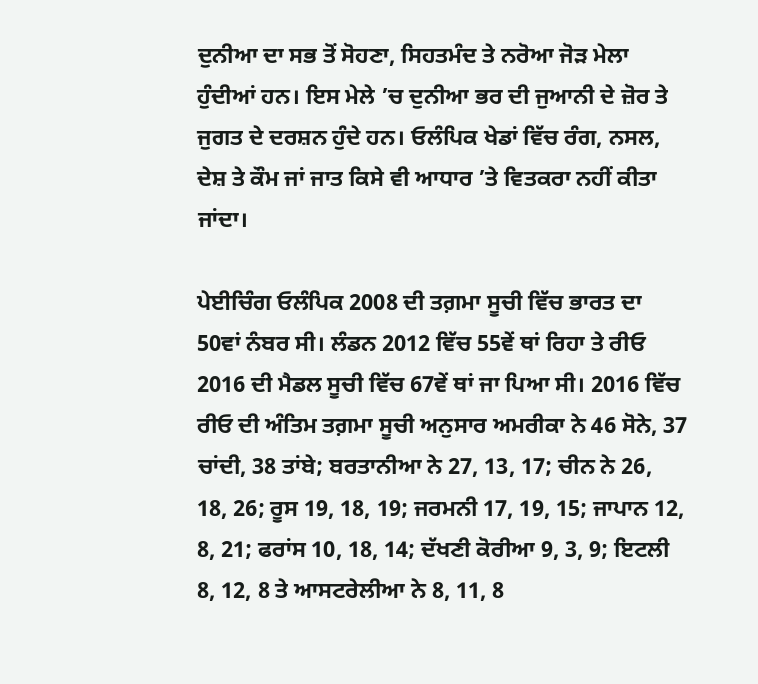ਦੁਨੀਆ ਦਾ ਸਭ ਤੋਂ ਸੋਹਣਾ, ਸਿਹਤਮੰਦ ਤੇ ਨਰੋਆ ਜੋੜ ਮੇਲਾ ਹੁੰਦੀਆਂ ਹਨ। ਇਸ ਮੇਲੇ ’ਚ ਦੁਨੀਆ ਭਰ ਦੀ ਜੁਆਨੀ ਦੇ ਜ਼ੋਰ ਤੇ ਜੁਗਤ ਦੇ ਦਰਸ਼ਨ ਹੁੰਦੇ ਹਨ। ਓਲੰਪਿਕ ਖੇਡਾਂ ਵਿੱਚ ਰੰਗ, ਨਸਲ, ਦੇਸ਼ ਤੇ ਕੌਮ ਜਾਂ ਜਾਤ ਕਿਸੇ ਵੀ ਆਧਾਰ ’ਤੇ ਵਿਤਕਰਾ ਨਹੀਂ ਕੀਤਾ ਜਾਂਦਾ।

ਪੇਈਚਿੰਗ ਓਲੰਪਿਕ 2008 ਦੀ ਤਗ਼ਮਾ ਸੂਚੀ ਵਿੱਚ ਭਾਰਤ ਦਾ 50ਵਾਂ ਨੰਬਰ ਸੀ। ਲੰਡਨ 2012 ਵਿੱਚ 55ਵੇਂ ਥਾਂ ਰਿਹਾ ਤੇ ਰੀਓ 2016 ਦੀ ਮੈਡਲ ਸੂਚੀ ਵਿੱਚ 67ਵੇਂ ਥਾਂ ਜਾ ਪਿਆ ਸੀ। 2016 ਵਿੱਚ ਰੀਓ ਦੀ ਅੰਤਿਮ ਤਗ਼ਮਾ ਸੂਚੀ ਅਨੁਸਾਰ ਅਮਰੀਕਾ ਨੇ 46 ਸੋਨੇ, 37 ਚਾਂਦੀ, 38 ਤਾਂਬੇ; ਬਰਤਾਨੀਆ ਨੇ 27, 13, 17; ਚੀਨ ਨੇ 26, 18, 26; ਰੂਸ 19, 18, 19; ਜਰਮਨੀ 17, 19, 15; ਜਾਪਾਨ 12, 8, 21; ਫਰਾਂਸ 10, 18, 14; ਦੱਖਣੀ ਕੋਰੀਆ 9, 3, 9; ਇਟਲੀ 8, 12, 8 ਤੇ ਆਸਟਰੇਲੀਆ ਨੇ 8, 11, 8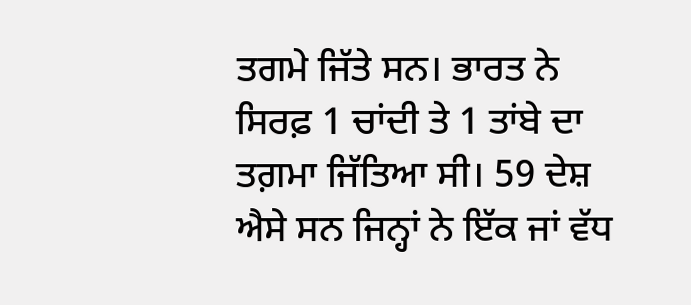ਤਗਮੇ ਜਿੱਤੇ ਸਨ। ਭਾਰਤ ਨੇ ਸਿਰਫ਼ 1 ਚਾਂਦੀ ਤੇ 1 ਤਾਂਬੇ ਦਾ ਤਗ਼ਮਾ ਜਿੱਤਿਆ ਸੀ। 59 ਦੇਸ਼ ਐਸੇ ਸਨ ਜਿਨ੍ਹਾਂ ਨੇ ਇੱਕ ਜਾਂ ਵੱਧ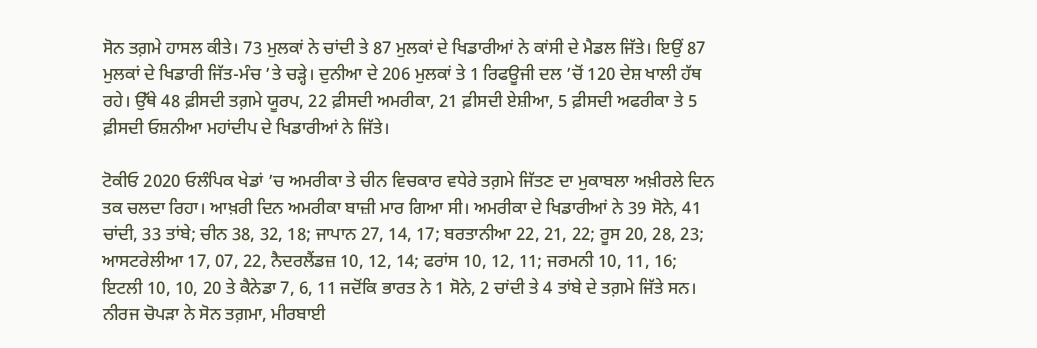ਸੋਨ ਤਗ਼ਮੇ ਹਾਸਲ ਕੀਤੇ। 73 ਮੁਲਕਾਂ ਨੇ ਚਾਂਦੀ ਤੇ 87 ਮੁਲਕਾਂ ਦੇ ਖਿਡਾਰੀਆਂ ਨੇ ਕਾਂਸੀ ਦੇ ਮੈਡਲ ਜਿੱਤੇ। ਇਉਂ 87 ਮੁਲਕਾਂ ਦੇ ਖਿਡਾਰੀ ਜਿੱਤ-ਮੰਚ ’ਤੇ ਚੜ੍ਹੇ। ਦੁਨੀਆ ਦੇ 206 ਮੁਲਕਾਂ ਤੇ 1 ਰਿਫਊਜੀ ਦਲ ’ਚੋਂ 120 ਦੇਸ਼ ਖਾਲੀ ਹੱਥ ਰਹੇ। ਉੱਥੇ 48 ਫ਼ੀਸਦੀ ਤਗ਼ਮੇ ਯੂਰਪ, 22 ਫ਼ੀਸਦੀ ਅਮਰੀਕਾ, 21 ਫ਼ੀਸਦੀ ਏਸ਼ੀਆ, 5 ਫ਼ੀਸਦੀ ਅਫਰੀਕਾ ਤੇ 5 ਫ਼ੀਸਦੀ ਓਸ਼ਨੀਆ ਮਹਾਂਦੀਪ ਦੇ ਖਿਡਾਰੀਆਂ ਨੇ ਜਿੱਤੇ।

ਟੋਕੀਓ 2020 ਓਲੰਪਿਕ ਖੇਡਾਂ ’ਚ ਅਮਰੀਕਾ ਤੇ ਚੀਨ ਵਿਚਕਾਰ ਵਧੇਰੇ ਤਗ਼ਮੇ ਜਿੱਤਣ ਦਾ ਮੁਕਾਬਲਾ ਅਖ਼ੀਰਲੇ ਦਿਨ ਤਕ ਚਲਦਾ ਰਿਹਾ। ਆਖ਼ਰੀ ਦਿਨ ਅਮਰੀਕਾ ਬਾਜ਼ੀ ਮਾਰ ਗਿਆ ਸੀ। ਅਮਰੀਕਾ ਦੇ ਖਿਡਾਰੀਆਂ ਨੇ 39 ਸੋਨੇ, 41 ਚਾਂਦੀ, 33 ਤਾਂਬੇ; ਚੀਨ 38, 32, 18; ਜਾਪਾਨ 27, 14, 17; ਬਰਤਾਨੀਆ 22, 21, 22; ਰੂਸ 20, 28, 23; ਆਸਟਰੇਲੀਆ 17, 07, 22, ਨੈਦਰਲੈਂਡਜ਼ 10, 12, 14; ਫਰਾਂਸ 10, 12, 11; ਜਰਮਨੀ 10, 11, 16; ਇਟਲੀ 10, 10, 20 ਤੇ ਕੈਨੇਡਾ 7, 6, 11 ਜਦੋਂਕਿ ਭਾਰਤ ਨੇ 1 ਸੋਨੇ, 2 ਚਾਂਦੀ ਤੇ 4 ਤਾਂਬੇ ਦੇ ਤਗ਼ਮੇ ਜਿੱਤੇ ਸਨ। ਨੀਰਜ ਚੋਪੜਾ ਨੇ ਸੋਨ ਤਗ਼ਮਾ, ਮੀਰਬਾਈ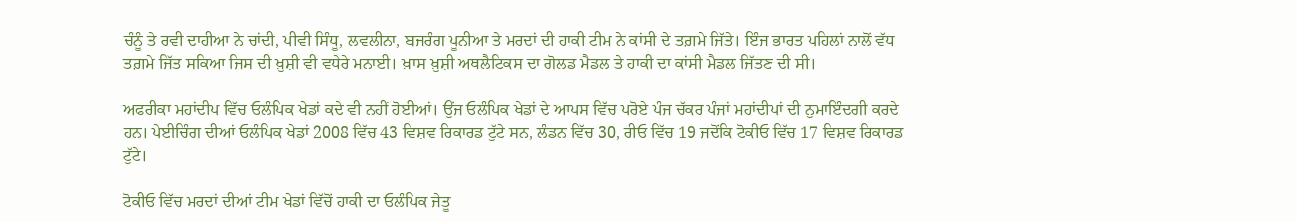ਚੰਨੂੰ ਤੇ ਰਵੀ ਦਾਹੀਆ ਨੇ ਚਾਂਦੀ, ਪੀਵੀ ਸਿੰਧੂ, ਲਵਲੀਨਾ, ਬਜਰੰਗ ਪੂਨੀਆ ਤੇ ਮਰਦਾਂ ਦੀ ਹਾਕੀ ਟੀਮ ਨੇ ਕਾਂਸੀ ਦੇ ਤਗ਼ਮੇ ਜਿੱਤੇ। ਇੰਜ ਭਾਰਤ ਪਹਿਲਾਂ ਨਾਲੋਂ ਵੱਧ ਤਗ਼ਮੇ ਜਿੱਤ ਸਕਿਆ ਜਿਸ ਦੀ ਖ਼ੁਸ਼ੀ ਵੀ ਵਧੇਰੇ ਮਨਾਈ। ਖ਼ਾਸ ਖ਼ੁਸ਼ੀ ਅਥਲੈਟਿਕਸ ਦਾ ਗੋਲਡ ਮੈਡਲ ਤੇ ਹਾਕੀ ਦਾ ਕਾਂਸੀ ਮੈਡਲ ਜਿੱਤਣ ਦੀ ਸੀ।

ਅਫਰੀਕਾ ਮਹਾਂਦੀਪ ਵਿੱਚ ਓਲੰਪਿਕ ਖੇਡਾਂ ਕਦੇ ਵੀ ਨਹੀਂ ਹੋਈਆਂ। ਉਂਜ ਓਲੰਪਿਕ ਖੇਡਾਂ ਦੇ ਆਪਸ ਵਿੱਚ ਪਰੋਏ ਪੰਜ ਚੱਕਰ ਪੰਜਾਂ ਮਹਾਂਦੀਪਾਂ ਦੀ ਨੁਮਾਇੰਦਗੀ ਕਰਦੇ ਹਨ। ਪੇਈਚਿੰਗ ਦੀਆਂ ਓਲੰਪਿਕ ਖੇਡਾਂ 2008 ਵਿੱਚ 43 ਵਿਸ਼ਵ ਰਿਕਾਰਡ ਟੁੱਟੇ ਸਨ, ਲੰਡਨ ਵਿੱਚ 30, ਰੀਓ ਵਿੱਚ 19 ਜਦੋਂਕਿ ਟੋਕੀਓ ਵਿੱਚ 17 ਵਿਸ਼ਵ ਰਿਕਾਰਡ ਟੁੱਟੇ।

ਟੋਕੀਓ ਵਿੱਚ ਮਰਦਾਂ ਦੀਆਂ ਟੀਮ ਖੇਡਾਂ ਵਿੱਚੋਂ ਹਾਕੀ ਦਾ ਓਲੰਪਿਕ ਜੇਤੂ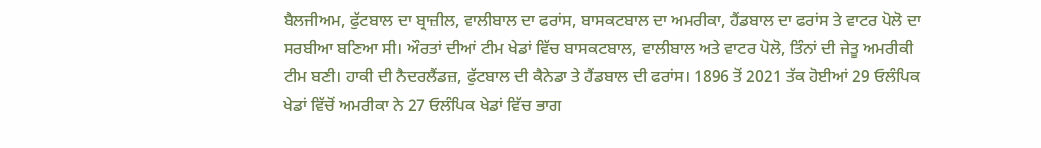ਬੈਲਜੀਅਮ, ਫੁੱਟਬਾਲ ਦਾ ਬ੍ਰਾਜ਼ੀਲ, ਵਾਲੀਬਾਲ ਦਾ ਫਰਾਂਸ, ਬਾਸਕਟਬਾਲ ਦਾ ਅਮਰੀਕਾ, ਹੈਂਡਬਾਲ ਦਾ ਫਰਾਂਸ ਤੇ ਵਾਟਰ ਪੋਲੋ ਦਾ ਸਰਬੀਆ ਬਣਿਆ ਸੀ। ਔਰਤਾਂ ਦੀਆਂ ਟੀਮ ਖੇਡਾਂ ਵਿੱਚ ਬਾਸਕਟਬਾਲ, ਵਾਲੀਬਾਲ ਅਤੇ ਵਾਟਰ ਪੋਲੋ, ਤਿੰਨਾਂ ਦੀ ਜੇਤੂ ਅਮਰੀਕੀ ਟੀਮ ਬਣੀ। ਹਾਕੀ ਦੀ ਨੈਦਰਲੈਂਡਜ਼, ਫੁੱਟਬਾਲ ਦੀ ਕੈਨੇਡਾ ਤੇ ਹੈਂਡਬਾਲ ਦੀ ਫਰਾਂਸ। 1896 ਤੋਂ 2021 ਤੱਕ ਹੋਈਆਂ 29 ਓਲੰਪਿਕ ਖੇਡਾਂ ਵਿੱਚੋਂ ਅਮਰੀਕਾ ਨੇ 27 ਓਲੰਪਿਕ ਖੇਡਾਂ ਵਿੱਚ ਭਾਗ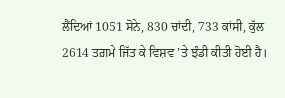ਲੈਂਦਿਆਂ 1051 ਸੋਨੇ, 830 ਚਾਂਦੀ, 733 ਕਾਂਸੀ, ਕੁੱਲ 2614 ਤਗ਼ਮੇ ਜਿੱਤ ਕੇ ਵਿਸ਼ਵ ’ਤੇ ਝੰਡੀ ਕੀਤੀ ਹੋਈ ਹੈ।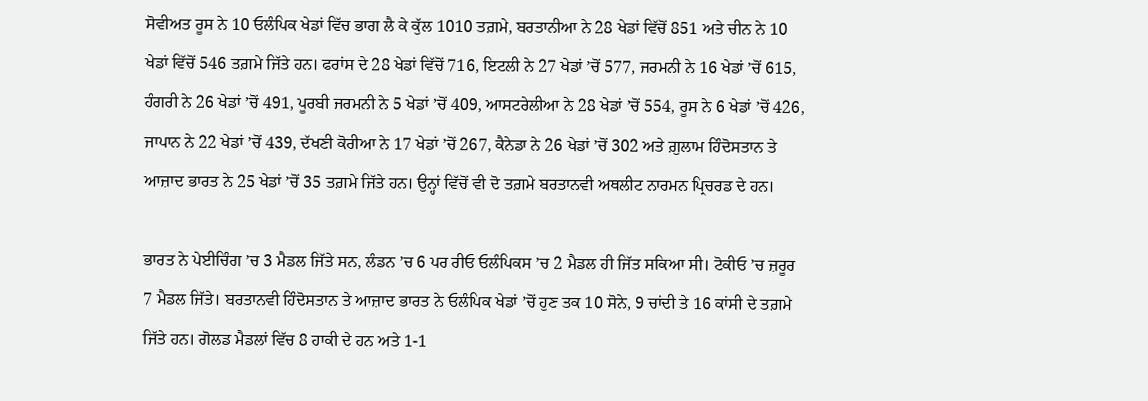ਸੋਵੀਅਤ ਰੂਸ ਨੇ 10 ਓਲੰਪਿਕ ਖੇਡਾਂ ਵਿੱਚ ਭਾਗ ਲੈ ਕੇ ਕੁੱਲ 1010 ਤਗ਼ਮੇ, ਬਰਤਾਨੀਆ ਨੇ 28 ਖੇਡਾਂ ਵਿੱਚੋਂ 851 ਅਤੇ ਚੀਨ ਨੇ 10 ਖੇਡਾਂ ਵਿੱਚੋਂ 546 ਤਗ਼ਮੇ ਜਿੱਤੇ ਹਨ। ਫਰਾਂਸ ਦੇ 28 ਖੇਡਾਂ ਵਿੱਚੋਂ 716, ਇਟਲੀ ਨੇ 27 ਖੇਡਾਂ ’ਚੋਂ 577, ਜਰਮਨੀ ਨੇ 16 ਖੇਡਾਂ ’ਚੋਂ 615, ਹੰਗਰੀ ਨੇ 26 ਖੇਡਾਂ ’ਚੋਂ 491, ਪੂਰਬੀ ਜਰਮਨੀ ਨੇ 5 ਖੇਡਾਂ ’ਚੋਂ 409, ਆਸਟਰੇਲੀਆ ਨੇ 28 ਖੇਡਾਂ ’ਚੋਂ 554, ਰੂਸ ਨੇ 6 ਖੇਡਾਂ ’ਚੋਂ 426, ਜਾਪਾਨ ਨੇ 22 ਖੇਡਾਂ ’ਚੋਂ 439, ਦੱਖਣੀ ਕੋਰੀਆ ਨੇ 17 ਖੇਡਾਂ ’ਚੋਂ 267, ਕੈਨੇਡਾ ਨੇ 26 ਖੇਡਾਂ ’ਚੋਂ 302 ਅਤੇ ਗ਼ੁਲਾਮ ਹਿੰਦੋਸਤਾਨ ਤੇ ਆਜ਼ਾਦ ਭਾਰਤ ਨੇ 25 ਖੇਡਾਂ ’ਚੋਂ 35 ਤਗ਼ਮੇ ਜਿੱਤੇ ਹਨ। ਉਨ੍ਹਾਂ ਵਿੱਚੋਂ ਵੀ ਦੋ ਤਗ਼ਮੇ ਬਰਤਾਨਵੀ ਅਥਲੀਟ ਨਾਰਮਨ ਪ੍ਰਿਚਰਡ ਦੇ ਹਨ।

ਭਾਰਤ ਨੇ ਪੇਈਚਿੰਗ ’ਚ 3 ਮੈਡਲ ਜਿੱਤੇ ਸਨ, ਲੰਡਨ ’ਚ 6 ਪਰ ਰੀਓ ਓਲੰਪਿਕਸ ’ਚ 2 ਮੈਡਲ ਹੀ ਜਿੱਤ ਸਕਿਆ ਸੀ। ਟੋਕੀਓ ’ਚ ਜ਼ਰੂਰ 7 ਮੈਡਲ ਜਿੱਤੇ। ਬਰਤਾਨਵੀ ਹਿੰਦੋਸਤਾਨ ਤੇ ਆਜ਼ਾਦ ਭਾਰਤ ਨੇ ਓਲੰਪਿਕ ਖੇਡਾਂ ’ਚੋਂ ਹੁਣ ਤਕ 10 ਸੋਨੇ, 9 ਚਾਂਦੀ ਤੇ 16 ਕਾਂਸੀ ਦੇ ਤਗ਼ਮੇ ਜਿੱਤੇ ਹਨ। ਗੋਲਡ ਮੈਡਲਾਂ ਵਿੱਚ 8 ਹਾਕੀ ਦੇ ਹਨ ਅਤੇ 1-1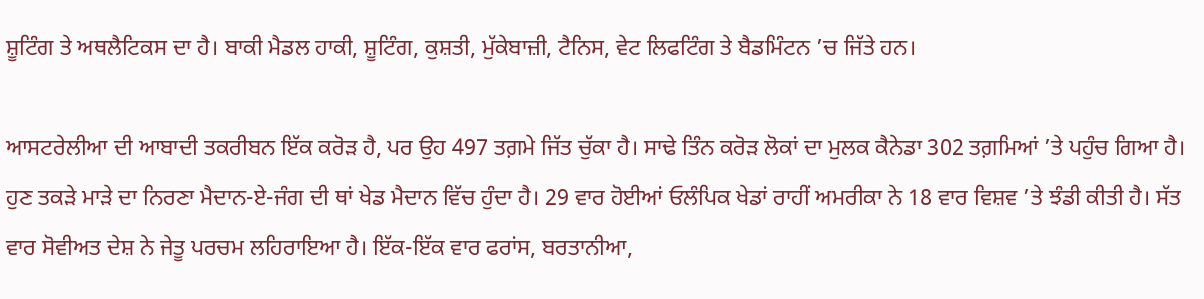ਸ਼ੂਟਿੰਗ ਤੇ ਅਥਲੈਟਿਕਸ ਦਾ ਹੈ। ਬਾਕੀ ਮੈਡਲ ਹਾਕੀ, ਸ਼ੂਟਿੰਗ, ਕੁਸ਼ਤੀ, ਮੁੱਕੇਬਾਜ਼ੀ, ਟੈਨਿਸ, ਵੇਟ ਲਿਫਟਿੰਗ ਤੇ ਬੈਡਮਿੰਟਨ ’ਚ ਜਿੱਤੇ ਹਨ।

ਆਸਟਰੇਲੀਆ ਦੀ ਆਬਾਦੀ ਤਕਰੀਬਨ ਇੱਕ ਕਰੋੜ ਹੈ, ਪਰ ਉਹ 497 ਤਗ਼ਮੇ ਜਿੱਤ ਚੁੱਕਾ ਹੈ। ਸਾਢੇ ਤਿੰਨ ਕਰੋੜ ਲੋਕਾਂ ਦਾ ਮੁਲਕ ਕੈਨੇਡਾ 302 ਤਗ਼ਮਿਆਂ ’ਤੇ ਪਹੁੰਚ ਗਿਆ ਹੈ। ਹੁਣ ਤਕੜੇ ਮਾੜੇ ਦਾ ਨਿਰਣਾ ਮੈਦਾਨ-ਏ-ਜੰਗ ਦੀ ਥਾਂ ਖੇਡ ਮੈਦਾਨ ਵਿੱਚ ਹੁੰਦਾ ਹੈ। 29 ਵਾਰ ਹੋਈਆਂ ਓਲੰਪਿਕ ਖੇਡਾਂ ਰਾਹੀਂ ਅਮਰੀਕਾ ਨੇ 18 ਵਾਰ ਵਿਸ਼ਵ ’ਤੇ ਝੰਡੀ ਕੀਤੀ ਹੈ। ਸੱਤ ਵਾਰ ਸੋਵੀਅਤ ਦੇਸ਼ ਨੇ ਜੇਤੂ ਪਰਚਮ ਲਹਿਰਾਇਆ ਹੈ। ਇੱਕ-ਇੱਕ ਵਾਰ ਫਰਾਂਸ, ਬਰਤਾਨੀਆ,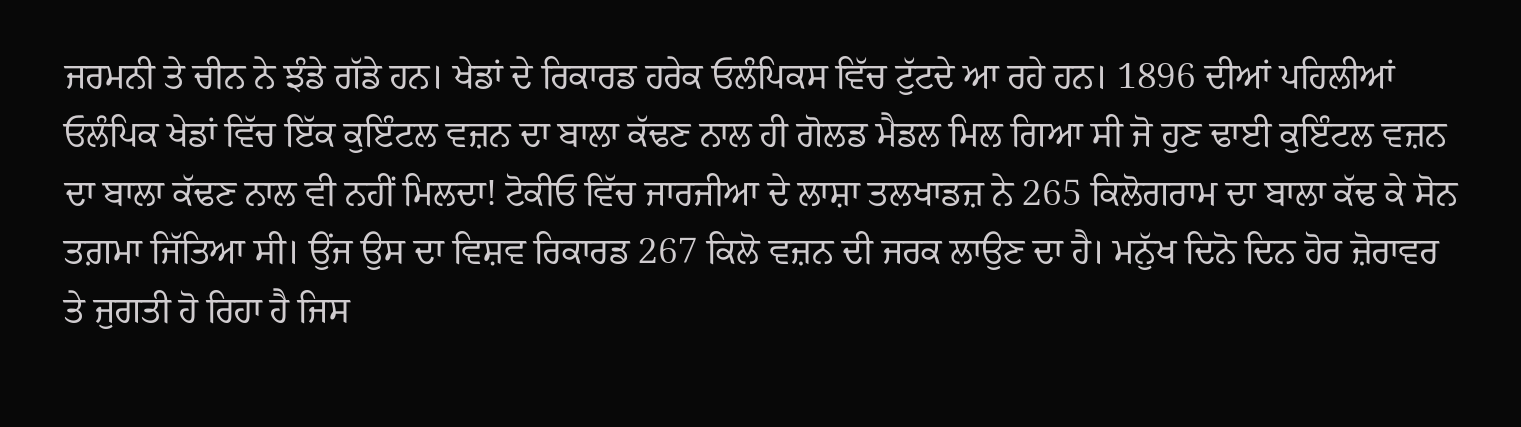ਜਰਮਨੀ ਤੇ ਚੀਨ ਨੇ ਝੰਡੇ ਗੱਡੇ ਹਨ। ਖੇਡਾਂ ਦੇ ਰਿਕਾਰਡ ਹਰੇਕ ਓਲੰਪਿਕਸ ਵਿੱਚ ਟੁੱਟਦੇ ਆ ਰਹੇ ਹਨ। 1896 ਦੀਆਂ ਪਹਿਲੀਆਂ ਓਲੰਪਿਕ ਖੇਡਾਂ ਵਿੱਚ ਇੱਕ ਕੁਇੰਟਲ ਵਜ਼ਨ ਦਾ ਬਾਲਾ ਕੱਢਣ ਨਾਲ ਹੀ ਗੋਲਡ ਮੈਡਲ ਮਿਲ ਗਿਆ ਸੀ ਜੋ ਹੁਣ ਢਾਈ ਕੁਇੰਟਲ ਵਜ਼ਨ ਦਾ ਬਾਲਾ ਕੱਢਣ ਨਾਲ ਵੀ ਨਹੀਂ ਮਿਲਦਾ! ਟੋਕੀਓ ਵਿੱਚ ਜਾਰਜੀਆ ਦੇ ਲਾਸ਼ਾ ਤਲਖਾਡਜ਼ ਨੇ 265 ਕਿਲੋਗਰਾਮ ਦਾ ਬਾਲਾ ਕੱਢ ਕੇ ਸੋਨ ਤਗ਼ਮਾ ਜਿੱਤਿਆ ਸੀ। ਉਂਜ ਉਸ ਦਾ ਵਿਸ਼ਵ ਰਿਕਾਰਡ 267 ਕਿਲੋ ਵਜ਼ਨ ਦੀ ਜਰਕ ਲਾਉਣ ਦਾ ਹੈ। ਮਨੁੱਖ ਦਿਨੋ ਦਿਨ ਹੋਰ ਜ਼ੋਰਾਵਰ ਤੇ ਜੁਗਤੀ ਹੋ ਰਿਹਾ ਹੈ ਜਿਸ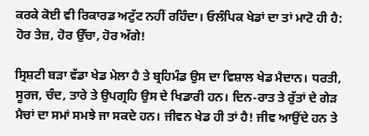ਕਰਕੇ ਕੋਈ ਵੀ ਰਿਕਾਰਡ ਅਟੁੱਟ ਨਹੀਂ ਰਹਿੰਦਾ। ਓਲੰਪਿਕ ਖੇਡਾਂ ਦਾ ਤਾਂ ਮਾਟੋ ਹੀ ਹੈ: ਹੋਰ ਤੇਜ਼, ਹੋਰ ਉੱਚਾ, ਹੋਰ ਅੱਗੇ!

ਸ੍ਰਿਸ਼ਟੀ ਬੜਾ ਵੱਡਾ ਖੇਡ ਮੇਲਾ ਹੈ ਤੇ ਬ੍ਰਹਿਮੰਡ ਉਸ ਦਾ ਵਿਸ਼ਾਲ ਖੇਡ ਮੈਦਾਨ। ਧਰਤੀ, ਸੂਰਜ, ਚੰਦ, ਤਾਰੇ ਤੇ ਉਪਗ੍ਰਹਿ ਉਸ ਦੇ ਖਿਡਾਰੀ ਹਨ। ਦਿਨ-ਰਾਤ ਤੇ ਰੁੱਤਾਂ ਦੇ ਗੇੜ ਮੈਚਾਂ ਦਾ ਸਮਾਂ ਸਮਝੇ ਜਾ ਸਕਦੇ ਹਨ। ਜੀਵਨ ਖੇਡ ਹੀ ਤਾਂ ਹੈ! ਜੀਵ ਆਉਂਦੇ ਹਨ ਤੇ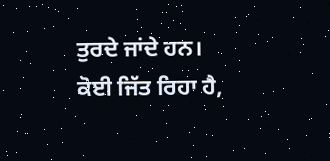ਤੁਰਦੇ ਜਾਂਦੇ ਹਨ। ਕੋਈ ਜਿੱਤ ਰਿਹਾ ਹੈ,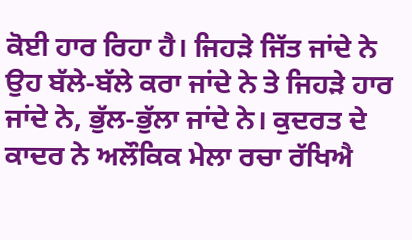ਕੋਈ ਹਾਰ ਰਿਹਾ ਹੈ। ਜਿਹੜੇ ਜਿੱਤ ਜਾਂਦੇ ਨੇ ਉਹ ਬੱਲੇ-ਬੱਲੇ ਕਰਾ ਜਾਂਦੇ ਨੇ ਤੇ ਜਿਹੜੇ ਹਾਰ ਜਾਂਦੇ ਨੇ, ਭੁੱਲ-ਭੁੱਲਾ ਜਾਂਦੇ ਨੇ। ਕੁਦਰਤ ਦੇ ਕਾਦਰ ਨੇ ਅਲੌਕਿਕ ਮੇਲਾ ਰਚਾ ਰੱਖਿਐ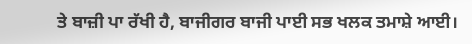ਤੇ ਬਾਜ਼ੀ ਪਾ ਰੱਖੀ ਹੈ, ਬਾਜੀਗਰ ਬਾਜੀ ਪਾਈ ਸਭ ਖਲਕ ਤਮਾਸ਼ੇ ਆਈ।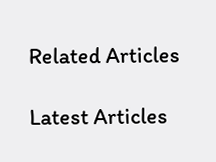Related Articles

Latest Articles